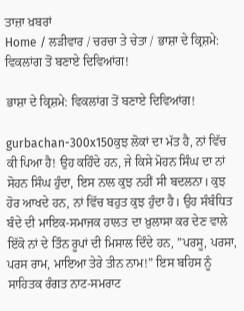ਤਾਜ਼ਾ ਖ਼ਬਰਾਂ
Home / ਲੜੀਵਾਰ / ਚਰਚਾ ਤੇ ਚੇਤਾ / ਭਾਸ਼ਾ ਦੇ ਕ੍ਰਿਸ਼ਮੇ: ਵਿਕਲਾਂਗ ਤੋਂ ਬਣਾਏ ਦਿਵਿਆਂਗ!

ਭਾਸ਼ਾ ਦੇ ਕ੍ਰਿਸ਼ਮੇ: ਵਿਕਲਾਂਗ ਤੋਂ ਬਣਾਏ ਦਿਵਿਆਂਗ!

gurbachan-300x150ਕੁਝ ਲੋਕਾਂ ਦਾ ਮੱਤ ਹੈ, ਨਾਂ ਵਿੱਚ ਕੀ ਪਿਆ ਹੈ! ਉਹ ਕਹਿੰਦੇ ਹਨ, ਜੇ ਕਿਸੇ ਮੋਹਨ ਸਿੰਘ ਦਾ ਨਾਂ ਸੋਹਨ ਸਿੰਘ ਹੁੰਦਾ, ਇਸ ਨਾਲ ਕੁਝ ਨਹੀਂ ਸੀ ਬਦਲਨਾ। ਕੁਝ ਹੋਰ ਆਖਦੇ ਹਨ, ਨਾਂ ਵਿੱਚ ਬਹੁਤ ਕੁਝ ਹੁੰਦਾ ਹੈ। ਉਹ ਸੰਬੰਧਿਤ ਬੰਦੇ ਦੀ ਮਾਇਕ-ਸਮਾਜਕ ਹਾਲਤ ਦਾ ਖ਼ੁਲਾਸਾ ਕਰ ਦੇਣ ਵਾਲੇ ਇੱਕੋ ਨਾਂ ਦੇ ਤਿੰਨ ਰੂਪਾਂ ਦੀ ਮਿਸਾਲ ਦਿੰਦੇ ਹਨ, ”ਪਰਸੂ, ਪਰਸਾ, ਪਰਸ ਰਾਮ, ਮਾਇਆ ਤੇਰੇ ਤੀਨ ਨਾਮ!” ਇਸ ਬਹਿਸ ਨੂੰ ਸਾਹਿਤਕ ਰੰਗਤ ਨਾਟ-ਸਮਰਾਟ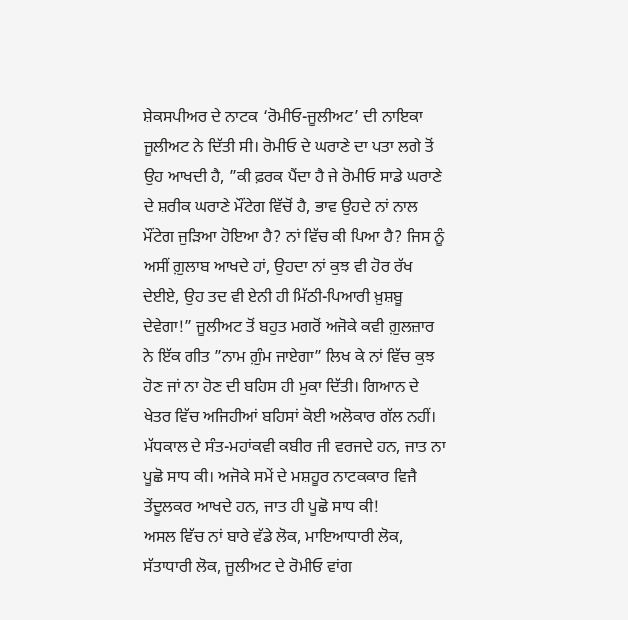ਸ਼ੇਕਸਪੀਅਰ ਦੇ ਨਾਟਕ ‘ਰੋਮੀਓ-ਜੂਲੀਅਟ’ ਦੀ ਨਾਇਕਾ ਜੂਲੀਅਟ ਨੇ ਦਿੱਤੀ ਸੀ। ਰੋਮੀਓ ਦੇ ਘਰਾਣੇ ਦਾ ਪਤਾ ਲਗੇ ਤੋਂ ਉਹ ਆਖਦੀ ਹੈ, ”ਕੀ ਫ਼ਰਕ ਪੈਂਦਾ ਹੈ ਜੇ ਰੋਮੀਓ ਸਾਡੇ ਘਰਾਣੇ ਦੇ ਸ਼ਰੀਕ ਘਰਾਣੇ ਮੌਂਟੇਗ ਵਿੱਚੋਂ ਹੈ, ਭਾਵ ਉਹਦੇ ਨਾਂ ਨਾਲ ਮੌਂਟੇਗ ਜੁੜਿਆ ਹੋਇਆ ਹੈ? ਨਾਂ ਵਿੱਚ ਕੀ ਪਿਆ ਹੈ? ਜਿਸ ਨੂੰ ਅਸੀਂ ਗ਼ੁਲਾਬ ਆਖਦੇ ਹਾਂ, ਉਹਦਾ ਨਾਂ ਕੁਝ ਵੀ ਹੋਰ ਰੱਖ ਦੇਈਏ, ਉਹ ਤਦ ਵੀ ਏਨੀ ਹੀ ਮਿੱਠੀ-ਪਿਆਰੀ ਖ਼ੁਸ਼ਬੂ ਦੇਵੇਗਾ!” ਜੂਲੀਅਟ ਤੋਂ ਬਹੁਤ ਮਗਰੋਂ ਅਜੋਕੇ ਕਵੀ ਗ਼ੁਲਜ਼ਾਰ ਨੇ ਇੱਕ ਗੀਤ ”ਨਾਮ ਗ਼ੁੰਮ ਜਾਏਗਾ” ਲਿਖ ਕੇ ਨਾਂ ਵਿੱਚ ਕੁਝ ਹੋਣ ਜਾਂ ਨਾ ਹੋਣ ਦੀ ਬਹਿਸ ਹੀ ਮੁਕਾ ਦਿੱਤੀ। ਗਿਆਨ ਦੇ ਖੇਤਰ ਵਿੱਚ ਅਜਿਹੀਆਂ ਬਹਿਸਾਂ ਕੋਈ ਅਲੋਕਾਰ ਗੱਲ ਨਹੀਂ। ਮੱਧਕਾਲ ਦੇ ਸੰਤ-ਮਹਾਂਕਵੀ ਕਬੀਰ ਜੀ ਵਰਜਦੇ ਹਨ, ਜਾਤ ਨਾ ਪੂਛੋ ਸਾਧ ਕੀ। ਅਜੋਕੇ ਸਮੇਂ ਦੇ ਮਸ਼ਹੂਰ ਨਾਟਕਕਾਰ ਵਿਜੈ ਤੇਂਦੂਲਕਰ ਆਖਦੇ ਹਨ, ਜਾਤ ਹੀ ਪੂਛੋ ਸਾਧ ਕੀ!
ਅਸਲ ਵਿੱਚ ਨਾਂ ਬਾਰੇ ਵੱਡੇ ਲੋਕ, ਮਾਇਆਧਾਰੀ ਲੋਕ, ਸੱਤਾਧਾਰੀ ਲੋਕ, ਜੂਲੀਅਟ ਦੇ ਰੋਮੀਓ ਵਾਂਗ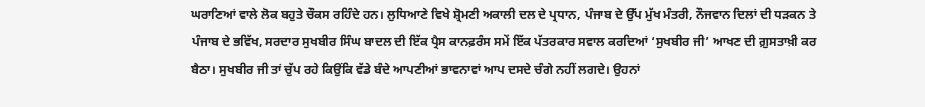ਘਰਾਣਿਆਂ ਵਾਲੇ ਲੋਕ ਬਹੁਤੇ ਚੌਕਸ ਰਹਿੰਦੇ ਹਨ। ਲੁਧਿਆਣੇ ਵਿਖੇ ਸ਼੍ਰੋਮਣੀ ਅਕਾਲੀ ਦਲ ਦੇ ਪ੍ਰਧਾਨ, ਪੰਜਾਬ ਦੇ ਉੱਪ ਮੁੱਖ ਮੰਤਰੀ, ਨੌਜਵਾਨ ਦਿਲਾਂ ਦੀ ਧੜਕਨ ਤੇ ਪੰਜਾਬ ਦੇ ਭਵਿੱਖ, ਸਰਦਾਰ ਸੁਖਬੀਰ ਸਿੰਘ ਬਾਦਲ ਦੀ ਇੱਕ ਪ੍ਰੈਸ ਕਾਨਫ਼ਰੰਸ ਸਮੇਂ ਇੱਕ ਪੱਤਰਕਾਰ ਸਵਾਲ ਕਰਦਿਆਂ ‘ਸੁਖਬੀਰ ਜੀ’ ਆਖਣ ਦੀ ਗ਼ੁਸਤਾਖ਼ੀ ਕਰ ਬੈਠਾ। ਸੁਖਬੀਰ ਜੀ ਤਾਂ ਚੁੱਪ ਰਹੇ ਕਿਉਂਕਿ ਵੱਡੇ ਬੰਦੇ ਆਪਣੀਆਂ ਭਾਵਨਾਵਾਂ ਆਪ ਦਸਦੇ ਚੰਗੇ ਨਹੀਂ ਲਗਦੇ। ਉਹਨਾਂ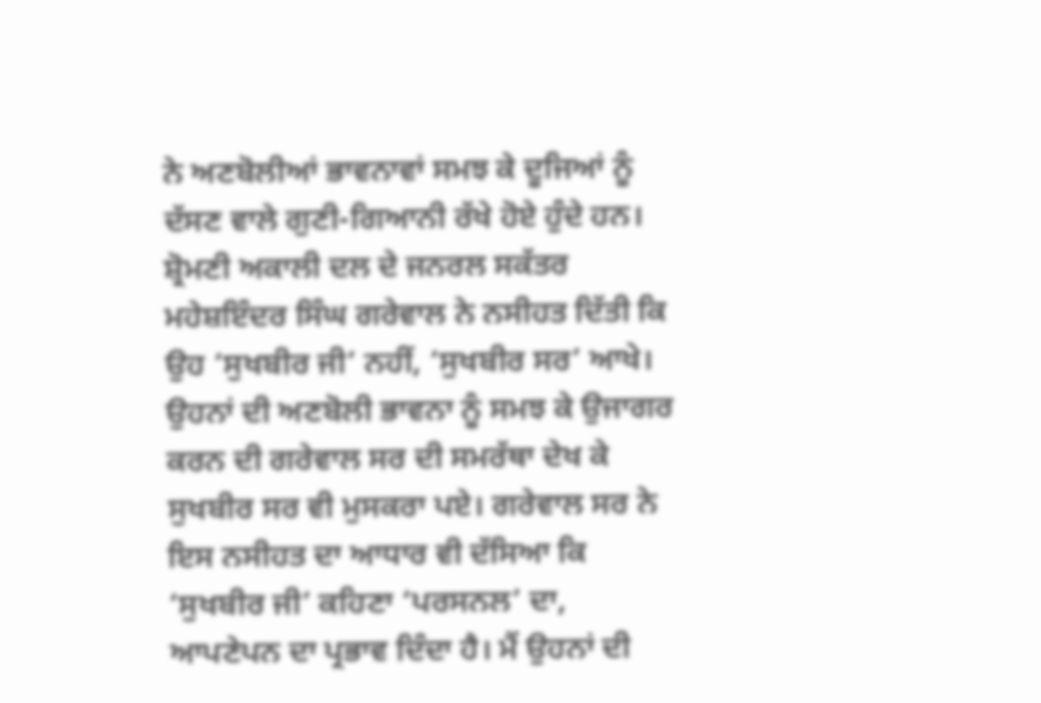ਨੇ ਅਣਬੋਲੀਆਂ ਭਾਵਨਾਵਾਂ ਸਮਝ ਕੇ ਦੂਜਿਆਂ ਨੂੰ ਦੱਸਣ ਵਾਲੇ ਗੁਣੀ-ਗਿਆਨੀ ਰੱਖੇ ਹੋਏ ਹੁੰਦੇ ਹਨ। ਸ਼੍ਰੋਮਣੀ ਅਕਾਲੀ ਦਲ ਦੇ ਜਨਰਲ ਸਕੱਤਰ ਮਹੇਸ਼ਇੰਦਰ ਸਿੰਘ ਗਰੇਵਾਲ ਨੇ ਨਸੀਹਤ ਦਿੱਤੀ ਕਿ ਉਹ ‘ਸੁਖਬੀਰ ਜੀ’ ਨਹੀਂ, ‘ਸੁਖਬੀਰ ਸਰ’ ਆਖੇ। ਉਹਨਾਂ ਦੀ ਅਣਬੋਲੀ ਭਾਵਨਾ ਨੂੰ ਸਮਝ ਕੇ ਉਜਾਗਰ ਕਰਨ ਦੀ ਗਰੇਵਾਲ ਸਰ ਦੀ ਸਮਰੱਥਾ ਦੇਖ ਕੇ ਸੁਖਬੀਰ ਸਰ ਵੀ ਮੁਸਕਰਾ ਪਏ। ਗਰੇਵਾਲ ਸਰ ਨੇ ਇਸ ਨਸੀਹਤ ਦਾ ਆਧਾਰ ਵੀ ਦੱਸਿਆ ਕਿ ‘ਸੁਖਬੀਰ ਜੀ’ ਕਹਿਣਾ ‘ਪਰਸਨਲ’ ਦਾ, ਆਪਣੇਪਨ ਦਾ ਪ੍ਰਭਾਵ ਦਿੰਦਾ ਹੈ। ਮੈਂ ਉਹਨਾਂ ਦੀ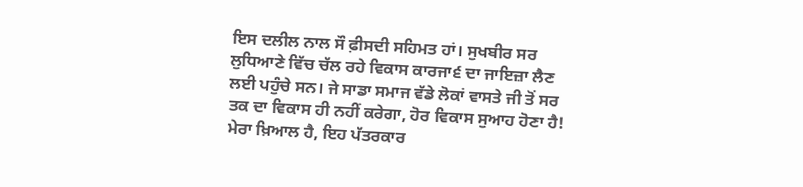ਇਸ ਦਲੀਲ ਨਾਲ ਸੌ ਫ਼ੀਸਦੀ ਸਹਿਮਤ ਹਾਂ। ਸੁਖਬੀਰ ਸਰ ਲੁਧਿਆਣੇ ਵਿੱਚ ਚੱਲ ਰਹੇ ਵਿਕਾਸ ਕਾਰਜਾ੬ ਦਾ ਜਾਇਜ਼ਾ ਲੈਣ ਲਈ ਪਹੁੰਚੇ ਸਨ। ਜੇ ਸਾਡਾ ਸਮਾਜ ਵੱਡੇ ਲੋਕਾਂ ਵਾਸਤੇ ਜੀ ਤੋਂ ਸਰ ਤਕ ਦਾ ਵਿਕਾਸ ਹੀ ਨਹੀਂ ਕਰੇਗਾ, ਹੋਰ ਵਿਕਾਸ ਸੁਆਹ ਹੋਣਾ ਹੈ! ਮੇਰਾ ਖ਼ਿਆਲ ਹੈ, ਇਹ ਪੱਤਰਕਾਰ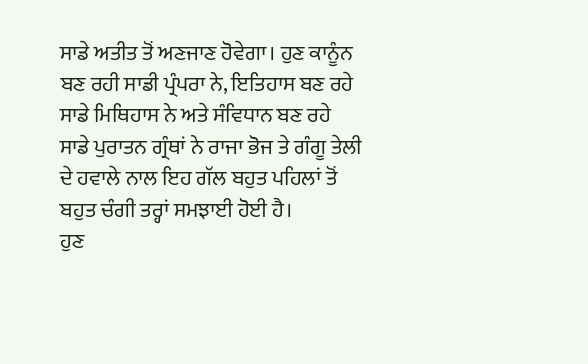ਸਾਡੇ ਅਤੀਤ ਤੋਂ ਅਣਜਾਣ ਹੋਵੇਗਾ। ਹੁਣ ਕਾਨੂੰਨ ਬਣ ਰਹੀ ਸਾਡੀ ਪ੍ਰੰਪਰਾ ਨੇ, ਇਤਿਹਾਸ ਬਣ ਰਹੇ ਸਾਡੇ ਮਿਥਿਹਾਸ ਨੇ ਅਤੇ ਸੰਵਿਧਾਨ ਬਣ ਰਹੇ ਸਾਡੇ ਪੁਰਾਤਨ ਗ੍ਰੰਥਾਂ ਨੇ ਰਾਜਾ ਭੋਜ ਤੇ ਗੰਗੂ ਤੇਲੀ ਦੇ ਹਵਾਲੇ ਨਾਲ ਇਹ ਗੱਲ ਬਹੁਤ ਪਹਿਲਾਂ ਤੋਂ ਬਹੁਤ ਚੰਗੀ ਤਰ੍ਹਾਂ ਸਮਝਾਈ ਹੋਈ ਹੈ।
ਹੁਣ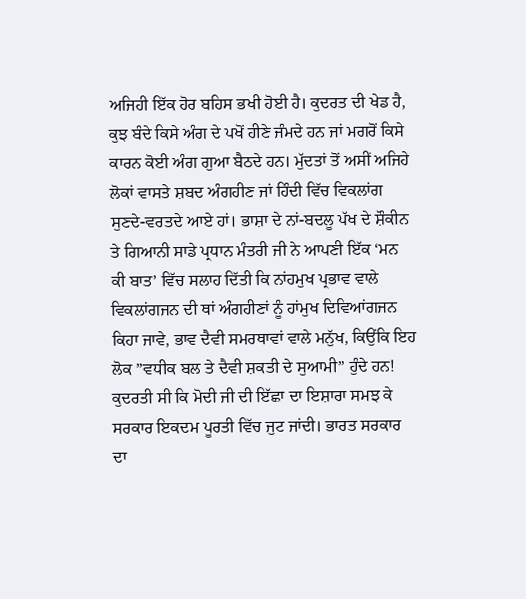ਅਜਿਹੀ ਇੱਕ ਹੋਰ ਬਹਿਸ ਭਖੀ ਹੋਈ ਹੈ। ਕੁਦਰਤ ਦੀ ਖੇਡ ਹੈ, ਕੁਝ ਬੰਦੇ ਕਿਸੇ ਅੰਗ ਦੇ ਪਖੋਂ ਹੀਣੇ ਜੰਮਦੇ ਹਨ ਜਾਂ ਮਗਰੋਂ ਕਿਸੇ ਕਾਰਨ ਕੋਈ ਅੰਗ ਗੁਆ ਬੈਠਦੇ ਹਨ। ਮੁੱਦਤਾਂ ਤੋਂ ਅਸੀਂ ਅਜਿਹੇ ਲੋਕਾਂ ਵਾਸਤੇ ਸ਼ਬਦ ਅੰਗਹੀਣ ਜਾਂ ਹਿੰਦੀ ਵਿੱਚ ਵਿਕਲਾਂਗ ਸੁਣਦੇ-ਵਰਤਦੇ ਆਏ ਹਾਂ। ਭਾਸ਼ਾ ਦੇ ਨਾਂ-ਬਦਲੂ ਪੱਖ ਦੇ ਸ਼ੌਕੀਨ ਤੇ ਗਿਆਨੀ ਸਾਡੇ ਪ੍ਰਧਾਨ ਮੰਤਰੀ ਜੀ ਨੇ ਆਪਣੀ ਇੱਕ ‘ਮਨ ਕੀ ਬਾਤ’ ਵਿੱਚ ਸਲਾਹ ਦਿੱਤੀ ਕਿ ਨਾਂਹਮੁਖ ਪ੍ਰਭਾਵ ਵਾਲੇ ਵਿਕਲਾਂਗਜਨ ਦੀ ਥਾਂ ਅੰਗਹੀਣਾਂ ਨੂੰ ਹਾਂਮੁਖ ਦਿਵਿਆਂਗਜਨ ਕਿਹਾ ਜਾਵੇ, ਭਾਵ ਦੈਵੀ ਸਮਰਥਾਵਾਂ ਵਾਲੇ ਮਨੁੱਖ, ਕਿਉਂਕਿ ਇਹ ਲੋਕ ”ਵਧੀਕ ਬਲ ਤੇ ਦੈਵੀ ਸ਼ਕਤੀ ਦੇ ਸੁਆਮੀ” ਹੁੰਦੇ ਹਨ! ਕੁਦਰਤੀ ਸੀ ਕਿ ਮੋਦੀ ਜੀ ਦੀ ਇੱਛਾ ਦਾ ਇਸ਼ਾਰਾ ਸਮਝ ਕੇ ਸਰਕਾਰ ਇਕਦਮ ਪੂਰਤੀ ਵਿੱਚ ਜੁਟ ਜਾਂਦੀ। ਭਾਰਤ ਸਰਕਾਰ ਦਾ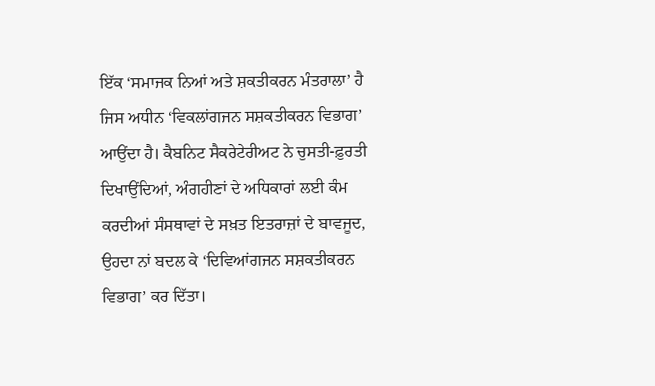ਇੱਕ ‘ਸਮਾਜਕ ਨਿਆਂ ਅਤੇ ਸ਼ਕਤੀਕਰਨ ਮੰਤਰਾਲਾ’ ਹੈ ਜਿਸ ਅਧੀਨ ‘ਵਿਕਲਾਂਗਜਨ ਸਸ਼ਕਤੀਕਰਨ ਵਿਭਾਗ’ ਆਉਂਦਾ ਹੈ। ਕੈਬਨਿਟ ਸੈਕਰੇਟੇਰੀਅਟ ਨੇ ਚੁਸਤੀ-ਫ਼ੁਰਤੀ ਦਿਖਾਉਂਦਿਆਂ, ਅੰਗਹੀਣਾਂ ਦੇ ਅਧਿਕਾਰਾਂ ਲਈ ਕੰਮ ਕਰਦੀਆਂ ਸੰਸਥਾਵਾਂ ਦੇ ਸਖ਼ਤ ਇਤਰਾਜ਼ਾਂ ਦੇ ਬਾਵਜੂਦ, ਉਹਦਾ ਨਾਂ ਬਦਲ ਕੇ ‘ਦਿਵਿਆਂਗਜਨ ਸਸ਼ਕਤੀਕਰਨ ਵਿਭਾਗ’ ਕਰ ਦਿੱਤਾ।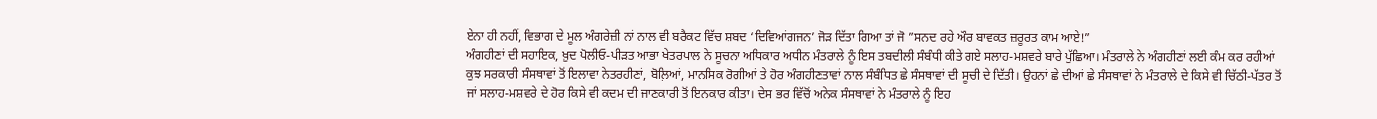ਏਨਾ ਹੀ ਨਹੀਂ, ਵਿਭਾਗ ਦੇ ਮੂਲ ਅੰਗਰੇਜ਼ੀ ਨਾਂ ਨਾਲ ਵੀ ਬਰੈਕਟ ਵਿੱਚ ਸ਼ਬਦ ‘ਦਿਵਿਆਂਗਜਨ’ ਜੋੜ ਦਿੱਤਾ ਗਿਆ ਤਾਂ ਜੋ ”ਸਨਦ ਰਹੇ ਔਰ ਬਾਵਕਤ ਜ਼ਰੂਰਤ ਕਾਮ ਆਏ!”
ਅੰਗਹੀਣਾਂ ਦੀ ਸਹਾਇਕ, ਖ਼ੁਦ ਪੋਲੀਓ-ਪੀੜਤ ਆਭਾ ਖੇਤਰਪਾਲ ਨੇ ਸੂਚਨਾ ਅਧਿਕਾਰ ਅਧੀਨ ਮੰਤਰਾਲੇ ਨੂੰ ਇਸ ਤਬਦੀਲੀ ਸੰਬੰਧੀ ਕੀਤੇ ਗਏ ਸਲਾਹ-ਮਸ਼ਵਰੇ ਬਾਰੇ ਪੁੱਛਿਆ। ਮੰਤਰਾਲੇ ਨੇ ਅੰਗਹੀਣਾਂ ਲਈ ਕੰਮ ਕਰ ਰਹੀਆਂ ਕੁਝ ਸਰਕਾਰੀ ਸੰਸਥਾਵਾਂ ਤੋਂ ਇਲਾਵਾ ਨੇਤਰਹੀਣਾਂ, ਬੋਲ਼ਿਆਂ, ਮਾਨਸਿਕ ਰੋਗੀਆਂ ਤੇ ਹੋਰ ਅੰਗਹੀਣਤਾਵਾਂ ਨਾਲ ਸੰਬੰਧਿਤ ਛੇ ਸੰਸਥਾਵਾਂ ਦੀ ਸੂਚੀ ਦੇ ਦਿੱਤੀ। ਉਹਨਾਂ ਛੇ ਦੀਆਂ ਛੇ ਸੰਸਥਾਵਾਂ ਨੇ ਮੰਤਰਾਲੇ ਦੇ ਕਿਸੇ ਵੀ ਚਿੱਠੀ-ਪੱਤਰ ਤੋਂ ਜਾਂ ਸਲਾਹ-ਮਸ਼ਵਰੇ ਦੇ ਹੋਰ ਕਿਸੇ ਵੀ ਕਦਮ ਦੀ ਜਾਣਕਾਰੀ ਤੋਂ ਇਨਕਾਰ ਕੀਤਾ। ਦੇਸ ਭਰ ਵਿੱਚੋਂ ਅਨੇਕ ਸੰਸਥਾਵਾਂ ਨੇ ਮੰਤਰਾਲੇ ਨੂੰ ਇਹ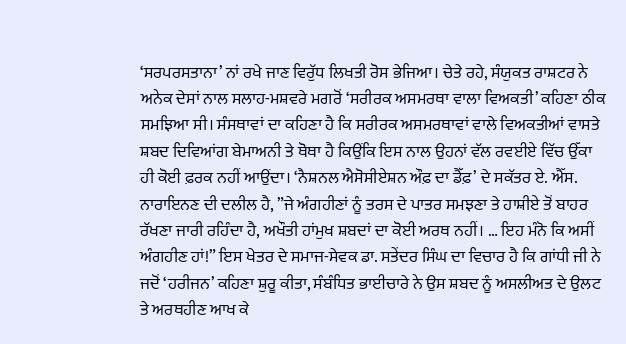‘ਸਰਪਰਸਤਾਨਾ’ ਨਾਂ ਰਖੇ ਜਾਣ ਵਿਰੁੱਧ ਲਿਖਤੀ ਰੋਸ ਭੇਜਿਆ। ਚੇਤੇ ਰਹੇ, ਸੰਯੁਕਤ ਰਾਸ਼ਟਰ ਨੇ ਅਨੇਕ ਦੇਸਾਂ ਨਾਲ ਸਲਾਹ-ਮਸ਼ਵਰੇ ਮਗਰੋਂ ‘ਸਰੀਰਕ ਅਸਮਰਥਾ ਵਾਲਾ ਵਿਅਕਤੀ’ ਕਹਿਣਾ ਠੀਕ ਸਮਝਿਆ ਸੀ। ਸੰਸਥਾਵਾਂ ਦਾ ਕਹਿਣਾ ਹੈ ਕਿ ਸਰੀਰਕ ਅਸਮਰਥਾਵਾਂ ਵਾਲੇ ਵਿਅਕਤੀਆਂ ਵਾਸਤੇ ਸ਼ਬਦ ਦਿਵਿਆਂਗ ਬੇਮਾਅਨੀ ਤੇ ਥੋਥਾ ਹੈ ਕਿਉਂਕਿ ਇਸ ਨਾਲ ਉਹਨਾਂ ਵੱਲ ਰਵਈਏ ਵਿੱਚ ਉੱਕਾ ਹੀ ਕੋਈ ਫ਼ਰਕ ਨਹੀਂ ਆਉਂਦਾ। ‘ਨੈਸ਼ਨਲ ਐਸੋਸੀਏਸ਼ਨ ਔਫ਼ ਦਾ ਡੈੱਫ਼’ ਦੇ ਸਕੱਤਰ ਏ. ਐੱਸ. ਨਾਰਾਇਨਣ ਦੀ ਦਲੀਲ ਹੈ, ”ਜੇ ਅੰਗਹੀਣਾਂ ਨੂੰ ਤਰਸ ਦੇ ਪਾਤਰ ਸਮਝਣਾ ਤੇ ਹਾਸ਼ੀਏ ਤੋਂ ਬਾਹਰ ਰੱਖਣਾ ਜਾਰੀ ਰਹਿੰਦਾ ਹੈ, ਅਖੌਤੀ ਹਾਂਮੁਖ ਸ਼ਬਦਾਂ ਦਾ ਕੋਈ ਅਰਥ ਨਹੀਂ। … ਇਹ ਮੰਨੋ ਕਿ ਅਸੀਂ ਅੰਗਹੀਣ ਹਾਂ!” ਇਸ ਖੇਤਰ ਦੇ ਸਮਾਜ-ਸੇਵਕ ਡਾ. ਸਤੇਂਦਰ ਸਿੰਘ ਦਾ ਵਿਚਾਰ ਹੈ ਕਿ ਗਾਂਧੀ ਜੀ ਨੇ ਜਦੋਂ ‘ਹਰੀਜਨ’ ਕਹਿਣਾ ਸ਼ੁਰੂ ਕੀਤਾ, ਸੰਬੰਧਿਤ ਭਾਈਚਾਰੇ ਨੇ ਉਸ ਸ਼ਬਦ ਨੂੰ ਅਸਲੀਅਤ ਦੇ ਉਲਟ ਤੇ ਅਰਥਹੀਣ ਆਖ ਕੇ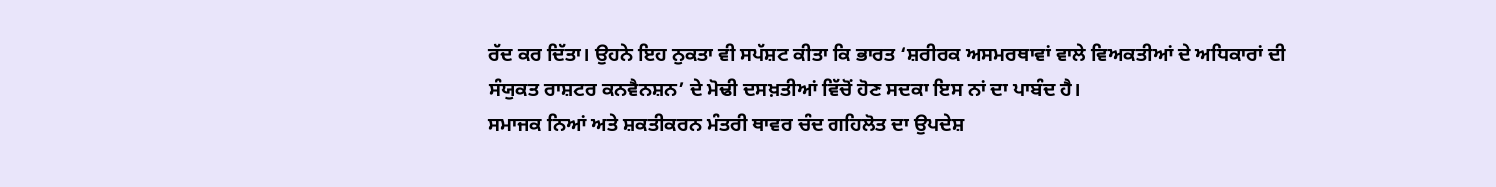ਰੱਦ ਕਰ ਦਿੱਤਾ। ਉਹਨੇ ਇਹ ਨੁਕਤਾ ਵੀ ਸਪੱਸ਼ਟ ਕੀਤਾ ਕਿ ਭਾਰਤ ‘ਸ਼ਰੀਰਕ ਅਸਮਰਥਾਵਾਂ ਵਾਲੇ ਵਿਅਕਤੀਆਂ ਦੇ ਅਧਿਕਾਰਾਂ ਦੀ ਸੰਯੁਕਤ ਰਾਸ਼ਟਰ ਕਨਵੈਨਸ਼ਨ’ ਦੇ ਮੋਢੀ ਦਸਖ਼ਤੀਆਂ ਵਿੱਚੋਂ ਹੋਣ ਸਦਕਾ ਇਸ ਨਾਂ ਦਾ ਪਾਬੰਦ ਹੈ।
ਸਮਾਜਕ ਨਿਆਂ ਅਤੇ ਸ਼ਕਤੀਕਰਨ ਮੰਤਰੀ ਥਾਵਰ ਚੰਦ ਗਹਿਲੋਤ ਦਾ ਉਪਦੇਸ਼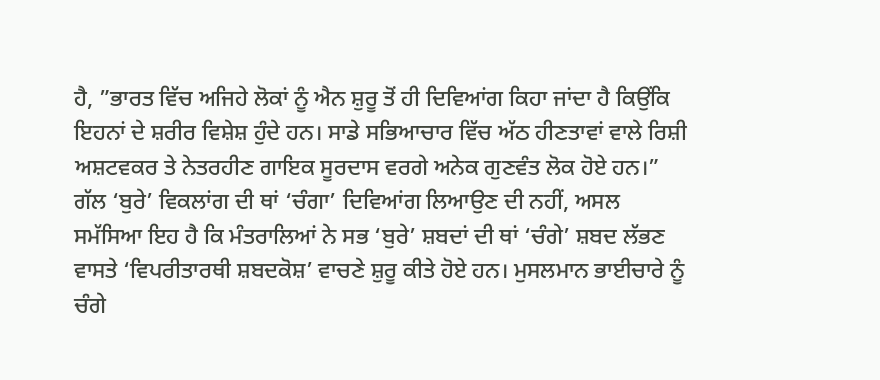ਹੈ, ”ਭਾਰਤ ਵਿੱਚ ਅਜਿਹੇ ਲੋਕਾਂ ਨੂੰ ਐਨ ਸ਼ੁਰੂ ਤੋਂ ਹੀ ਦਿਵਿਆਂਗ ਕਿਹਾ ਜਾਂਦਾ ਹੈ ਕਿਉਂਕਿ ਇਹਨਾਂ ਦੇ ਸ਼ਰੀਰ ਵਿਸ਼ੇਸ਼ ਹੁੰਦੇ ਹਨ। ਸਾਡੇ ਸਭਿਆਚਾਰ ਵਿੱਚ ਅੱਠ ਹੀਣਤਾਵਾਂ ਵਾਲੇ ਰਿਸ਼ੀ ਅਸ਼ਟਵਕਰ ਤੇ ਨੇਤਰਹੀਣ ਗਾਇਕ ਸੂਰਦਾਸ ਵਰਗੇ ਅਨੇਕ ਗੁਣਵੰਤ ਲੋਕ ਹੋਏ ਹਨ।”
ਗੱਲ ‘ਬੁਰੇ’ ਵਿਕਲਾਂਗ ਦੀ ਥਾਂ ‘ਚੰਗਾ’ ਦਿਵਿਆਂਗ ਲਿਆਉਣ ਦੀ ਨਹੀਂ, ਅਸਲ ਸਮੱਸਿਆ ਇਹ ਹੈ ਕਿ ਮੰਤਰਾਲਿਆਂ ਨੇ ਸਭ ‘ਬੁਰੇ’ ਸ਼ਬਦਾਂ ਦੀ ਥਾਂ ‘ਚੰਗੇ’ ਸ਼ਬਦ ਲੱਭਣ ਵਾਸਤੇ ‘ਵਿਪਰੀਤਾਰਥੀ ਸ਼ਬਦਕੋਸ਼’ ਵਾਚਣੇ ਸ਼ੁਰੂ ਕੀਤੇ ਹੋਏ ਹਨ। ਮੁਸਲਮਾਨ ਭਾਈਚਾਰੇ ਨੂੰ ਚੰਗੇ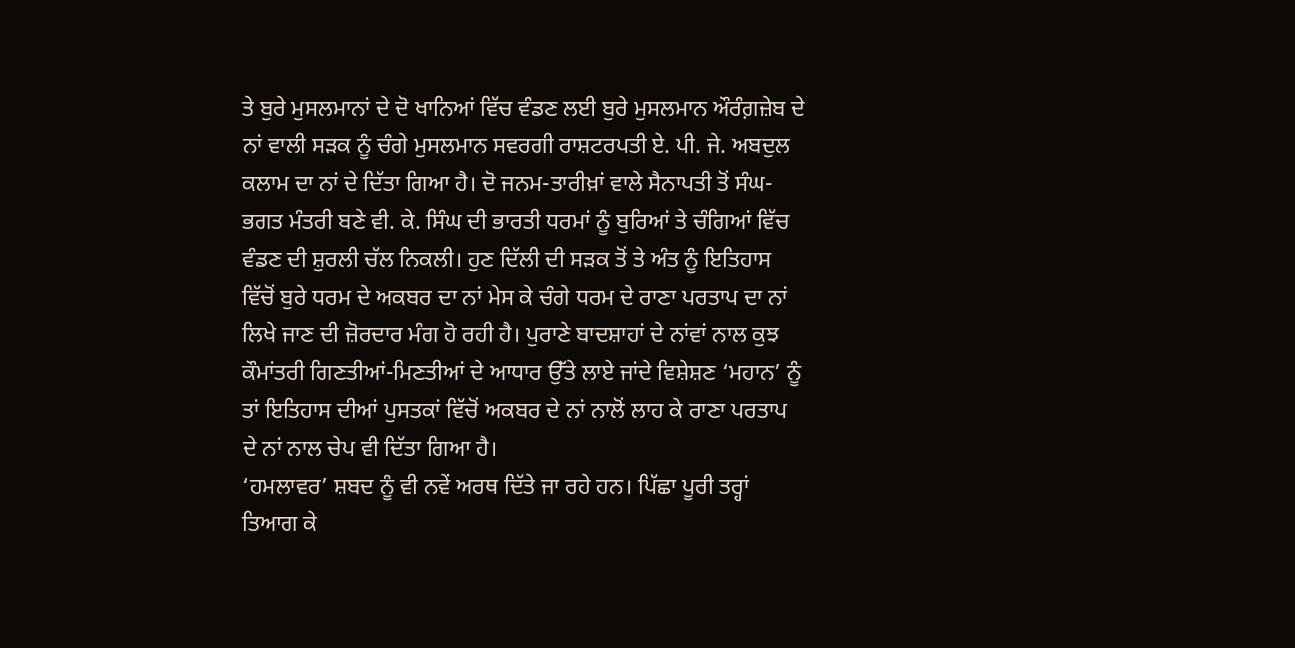ਤੇ ਬੁਰੇ ਮੁਸਲਮਾਨਾਂ ਦੇ ਦੋ ਖਾਨਿਆਂ ਵਿੱਚ ਵੰਡਣ ਲਈ ਬੁਰੇ ਮੁਸਲਮਾਨ ਔਰੰਗ਼ਜ਼ੇਬ ਦੇ ਨਾਂ ਵਾਲੀ ਸੜਕ ਨੂੰ ਚੰਗੇ ਮੁਸਲਮਾਨ ਸਵਰਗੀ ਰਾਸ਼ਟਰਪਤੀ ਏ. ਪੀ. ਜੇ. ਅਬਦੁਲ ਕਲਾਮ ਦਾ ਨਾਂ ਦੇ ਦਿੱਤਾ ਗਿਆ ਹੈ। ਦੋ ਜਨਮ-ਤਾਰੀਖ਼ਾਂ ਵਾਲੇ ਸੈਨਾਪਤੀ ਤੋਂ ਸੰਘ-ਭਗਤ ਮੰਤਰੀ ਬਣੇ ਵੀ. ਕੇ. ਸਿੰਘ ਦੀ ਭਾਰਤੀ ਧਰਮਾਂ ਨੂੰ ਬੁਰਿਆਂ ਤੇ ਚੰਗਿਆਂ ਵਿੱਚ ਵੰਡਣ ਦੀ ਸ਼ੁਰਲੀ ਚੱਲ ਨਿਕਲੀ। ਹੁਣ ਦਿੱਲੀ ਦੀ ਸੜਕ ਤੋਂ ਤੇ ਅੰਤ ਨੂੰ ਇਤਿਹਾਸ ਵਿੱਚੋਂ ਬੁਰੇ ਧਰਮ ਦੇ ਅਕਬਰ ਦਾ ਨਾਂ ਮੇਸ ਕੇ ਚੰਗੇ ਧਰਮ ਦੇ ਰਾਣਾ ਪਰਤਾਪ ਦਾ ਨਾਂ ਲਿਖੇ ਜਾਣ ਦੀ ਜ਼ੋਰਦਾਰ ਮੰਗ ਹੋ ਰਹੀ ਹੈ। ਪੁਰਾਣੇ ਬਾਦਸ਼ਾਹਾਂ ਦੇ ਨਾਂਵਾਂ ਨਾਲ ਕੁਝ ਕੌਮਾਂਤਰੀ ਗਿਣਤੀਆਂ-ਮਿਣਤੀਆਂ ਦੇ ਆਧਾਰ ਉੱਤੇ ਲਾਏ ਜਾਂਦੇ ਵਿਸ਼ੇਸ਼ਣ ‘ਮਹਾਨ’ ਨੂੰ ਤਾਂ ਇਤਿਹਾਸ ਦੀਆਂ ਪੁਸਤਕਾਂ ਵਿੱਚੋਂ ਅਕਬਰ ਦੇ ਨਾਂ ਨਾਲੋਂ ਲਾਹ ਕੇ ਰਾਣਾ ਪਰਤਾਪ ਦੇ ਨਾਂ ਨਾਲ ਚੇਪ ਵੀ ਦਿੱਤਾ ਗਿਆ ਹੈ।
‘ਹਮਲਾਵਰ’ ਸ਼ਬਦ ਨੂੰ ਵੀ ਨਵੇਂ ਅਰਥ ਦਿੱਤੇ ਜਾ ਰਹੇ ਹਨ। ਪਿੱਛਾ ਪੂਰੀ ਤਰ੍ਹਾਂ ਤਿਆਗ ਕੇ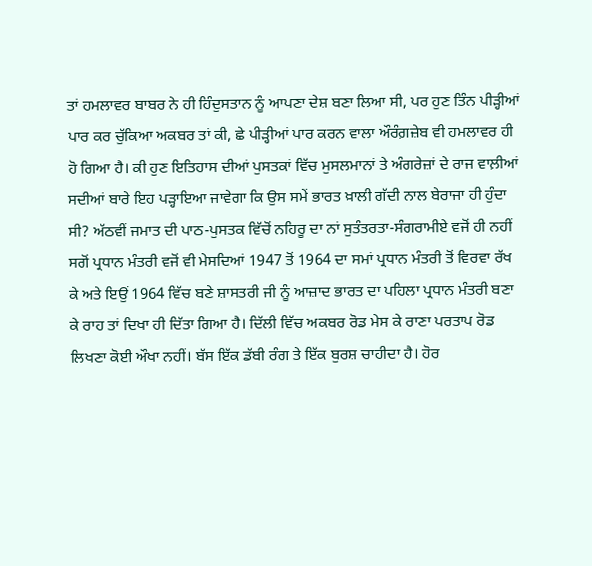ਤਾਂ ਹਮਲਾਵਰ ਬਾਬਰ ਨੇ ਹੀ ਹਿੰਦੁਸਤਾਨ ਨੂੰ ਆਪਣਾ ਦੇਸ਼ ਬਣਾ ਲਿਆ ਸੀ, ਪਰ ਹੁਣ ਤਿੰਨ ਪੀੜ੍ਹੀਆਂ ਪਾਰ ਕਰ ਚੁੱਕਿਆ ਅਕਬਰ ਤਾਂ ਕੀ, ਛੇ ਪੀੜ੍ਹੀਆਂ ਪਾਰ ਕਰਨ ਵਾਲਾ ਔਰੰਗ਼ਜ਼ੇਬ ਵੀ ਹਮਲਾਵਰ ਹੀ ਹੋ ਗਿਆ ਹੈ। ਕੀ ਹੁਣ ਇਤਿਹਾਸ ਦੀਆਂ ਪੁਸਤਕਾਂ ਵਿੱਚ ਮੁਸਲਮਾਨਾਂ ਤੇ ਅੰਗਰੇਜ਼ਾਂ ਦੇ ਰਾਜ ਵਾਲ਼ੀਆਂ ਸਦੀਆਂ ਬਾਰੇ ਇਹ ਪੜ੍ਹਾਇਆ ਜਾਵੇਗਾ ਕਿ ਉਸ ਸਮੇਂ ਭਾਰਤ ਖ਼ਾਲੀ ਗੱਦੀ ਨਾਲ ਬੇਰਾਜਾ ਹੀ ਹੁੰਦਾ ਸੀ? ਅੱਠਵੀਂ ਜਮਾਤ ਦੀ ਪਾਠ-ਪੁਸਤਕ ਵਿੱਚੋਂ ਨਹਿਰੂ ਦਾ ਨਾਂ ਸੁਤੰਤਰਤਾ-ਸੰਗਰਾਮੀਏ ਵਜੋਂ ਹੀ ਨਹੀਂ ਸਗੋਂ ਪ੍ਰਧਾਨ ਮੰਤਰੀ ਵਜੋਂ ਵੀ ਮੇਸਦਿਆਂ 1947 ਤੋਂ 1964 ਦਾ ਸਮਾਂ ਪ੍ਰਧਾਨ ਮੰਤਰੀ ਤੋਂ ਵਿਰਵਾ ਰੱਖ ਕੇ ਅਤੇ ਇਉਂ 1964 ਵਿੱਚ ਬਣੇ ਸ਼ਾਸਤਰੀ ਜੀ ਨੂੰ ਆਜ਼ਾਦ ਭਾਰਤ ਦਾ ਪਹਿਲਾ ਪ੍ਰਧਾਨ ਮੰਤਰੀ ਬਣਾ ਕੇ ਰਾਹ ਤਾਂ ਦਿਖਾ ਹੀ ਦਿੱਤਾ ਗਿਆ ਹੈ। ਦਿੱਲੀ ਵਿੱਚ ਅਕਬਰ ਰੋਡ ਮੇਸ ਕੇ ਰਾਣਾ ਪਰਤਾਪ ਰੋਡ ਲਿਖਣਾ ਕੋਈ ਔਖਾ ਨਹੀਂ। ਬੱਸ ਇੱਕ ਡੱਬੀ ਰੰਗ ਤੇ ਇੱਕ ਬੁਰਸ਼ ਚਾਹੀਦਾ ਹੈ। ਹੋਰ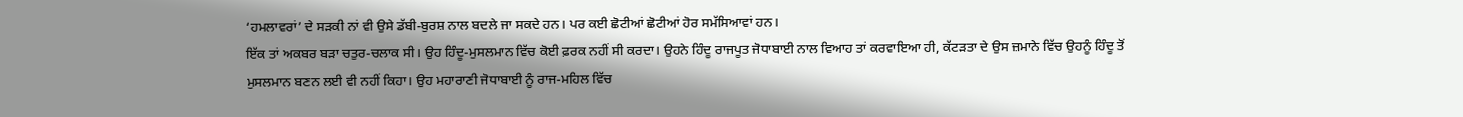‘ਹਮਲਾਵਰਾਂ’ ਦੇ ਸੜਕੀ ਨਾਂ ਵੀ ਉਸੇ ਡੱਬੀ-ਬੁਰਸ਼ ਨਾਲ ਬਦਲੇ ਜਾ ਸਕਦੇ ਹਨ। ਪਰ ਕਈ ਛੋਟੀਆਂ ਛੋਟੀਆਂ ਹੋਰ ਸਮੱਸਿਆਵਾਂ ਹਨ।
ਇੱਕ ਤਾਂ ਅਕਬਰ ਬੜਾ ਚਤੁਰ-ਚਲਾਕ ਸੀ। ਉਹ ਹਿੰਦੂ-ਮੁਸਲਮਾਨ ਵਿੱਚ ਕੋਈ ਫ਼ਰਕ ਨਹੀਂ ਸੀ ਕਰਦਾ। ਉਹਨੇ ਹਿੰਦੂ ਰਾਜਪੂਤ ਜੋਧਾਬਾਈ ਨਾਲ ਵਿਆਹ ਤਾਂ ਕਰਵਾਇਆ ਹੀ, ਕੱਟੜਤਾ ਦੇ ਉਸ ਜ਼ਮਾਨੇ ਵਿੱਚ ਉਹਨੂੰ ਹਿੰਦੂ ਤੋਂ ਮੁਸਲਮਾਨ ਬਣਨ ਲਈ ਵੀ ਨਹੀਂ ਕਿਹਾ। ਉਹ ਮਹਾਰਾਣੀ ਜੋਧਾਬਾਈ ਨੂੰ ਰਾਜ-ਮਹਿਲ ਵਿੱਚ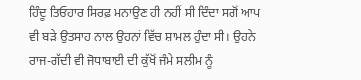ਹਿੰਦੂ ਤਿਓਹਾਰ ਸਿਰਫ਼ ਮਨਾਉਣ ਹੀ ਨਹੀਂ ਸੀ ਦਿੰਦਾ ਸਗੋਂ ਆਪ ਵੀ ਬੜੇ ਉਤਸਾਹ ਨਾਲ ਉਹਨਾਂ ਵਿੱਚ ਸ਼ਾਮਲ ਹੁੰਦਾ ਸੀ। ਉਹਨੇ ਰਾਜ-ਗੱਦੀ ਵੀ ਜੋਧਾਬਾਈ ਦੀ ਕੁੱਖੋਂ ਜੰਮੇ ਸਲੀਮ ਨੂੰ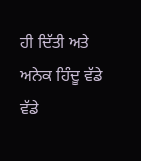ਹੀ ਦਿੱਤੀ ਅਤੇ ਅਨੇਕ ਹਿੰਦੂ ਵੱਡੇ ਵੱਡੇ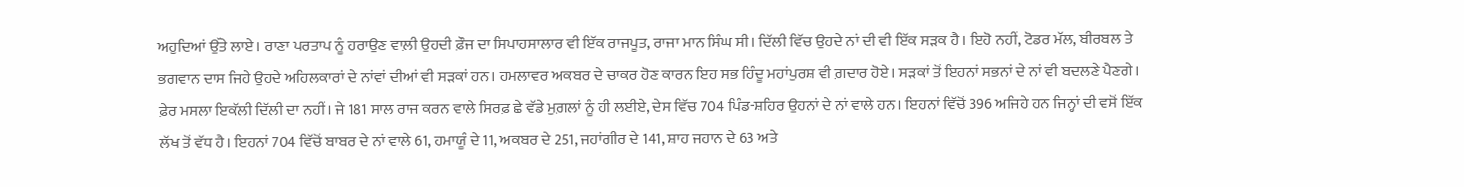ਅਹੁਦਿਆਂ ਉੱਤੇ ਲਾਏ। ਰਾਣਾ ਪਰਤਾਪ ਨੂੰ ਹਰਾਉਣ ਵਾਲ਼ੀ ਉਹਦੀ ਫ਼ੌਜ ਦਾ ਸਿਪਾਹਸਾਲਾਰ ਵੀ ਇੱਕ ਰਾਜਪੂਤ, ਰਾਜਾ ਮਾਨ ਸਿੰਘ ਸੀ। ਦਿੱਲੀ ਵਿੱਚ ਉਹਦੇ ਨਾਂ ਦੀ ਵੀ ਇੱਕ ਸੜਕ ਹੈ। ਇਹੋ ਨਹੀਂ, ਟੋਡਰ ਮੱਲ, ਬੀਰਬਲ ਤੇ ਭਗਵਾਨ ਦਾਸ ਜਿਹੇ ਉਹਦੇ ਅਹਿਲਕਾਰਾਂ ਦੇ ਨਾਂਵਾਂ ਦੀਆਂ ਵੀ ਸੜਕਾਂ ਹਨ। ਹਮਲਾਵਰ ਅਕਬਰ ਦੇ ਚਾਕਰ ਹੋਣ ਕਾਰਨ ਇਹ ਸਭ ਹਿੰਦੂ ਮਹਾਂਪੁਰਸ਼ ਵੀ ਗ਼ਦਾਰ ਹੋਏ। ਸੜਕਾਂ ਤੋਂ ਇਹਨਾਂ ਸਭਨਾਂ ਦੇ ਨਾਂ ਵੀ ਬਦਲਣੇ ਪੈਣਗੇ। ਫ਼ੇਰ ਮਸਲਾ ਇਕੱਲੀ ਦਿੱਲੀ ਦਾ ਨਹੀਂ। ਜੇ 181 ਸਾਲ ਰਾਜ ਕਰਨ ਵਾਲੇ ਸਿਰਫ਼ ਛੇ ਵੱਡੇ ਮੁਗ਼ਲਾਂ ਨੂੰ ਹੀ ਲਈਏ, ਦੇਸ ਵਿੱਚ 704 ਪਿੰਡ-ਸ਼ਹਿਰ ਉਹਨਾਂ ਦੇ ਨਾਂ ਵਾਲੇ ਹਨ। ਇਹਨਾਂ ਵਿੱਚੋਂ 396 ਅਜਿਹੇ ਹਨ ਜਿਨ੍ਹਾਂ ਦੀ ਵਸੋਂ ਇੱਕ ਲੱਖ ਤੋਂ ਵੱਧ ਹੈ। ਇਹਨਾਂ 704 ਵਿੱਚੋਂ ਬਾਬਰ ਦੇ ਨਾਂ ਵਾਲੇ 61, ਹਮਾਯੂੰ ਦੇ 11, ਅਕਬਰ ਦੇ 251, ਜਹਾਂਗੀਰ ਦੇ 141, ਸ਼ਾਹ ਜਹਾਨ ਦੇ 63 ਅਤੇ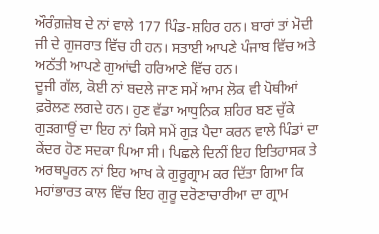ਔਰੰਗ਼ਜ਼ੇਬ ਦੇ ਨਾਂ ਵਾਲੇ 177 ਪਿੰਡ-ਸ਼ਹਿਰ ਹਨ। ਬਾਰਾਂ ਤਾਂ ਮੋਦੀ ਜੀ ਦੇ ਗੁਜਰਾਤ ਵਿੱਚ ਹੀ ਹਨ। ਸਤਾਈ ਆਪਣੇ ਪੰਜਾਬ ਵਿੱਚ ਅਤੇ ਅਠੱਤੀ ਆਪਣੇ ਗੁਆਂਢੀ ਹਰਿਆਣੇ ਵਿੱਚ ਹਨ।
ਦੂਜੀ ਗੱਲ, ਕੋਈ ਨਾਂ ਬਦਲੇ ਜਾਣ ਸਮੇਂ ਆਮ ਲੋਕ ਵੀ ਪੋਥੀਆਂ ਫ਼ਰੋਲਣ ਲਗਦੇ ਹਨ। ਹੁਣ ਵੱਡਾ ਆਧੁਨਿਕ ਸ਼ਹਿਰ ਬਣ ਚੁੱਕੇ ਗੁੜਗਾਉਂ ਦਾ ਇਹ ਨਾਂ ਕਿਸੇ ਸਮੇਂ ਗੁੜ ਪੈਦਾ ਕਰਨ ਵਾਲੇ ਪਿੰਡਾਂ ਦਾ ਕੇਂਦਰ ਹੋਣ ਸਦਕਾ ਪਿਆ ਸੀ। ਪਿਛਲੇ ਦਿਨੀਂ ਇਹ ਇਤਿਹਾਸਕ ਤੇ ਅਰਥਪੂਰਨ ਨਾਂ ਇਹ ਆਖ ਕੇ ਗੁਰੂਗ੍ਰਾਮ ਕਰ ਦਿੱਤਾ ਗਿਆ ਕਿ ਮਹਾਂਭਾਰਤ ਕਾਲ ਵਿੱਚ ਇਹ ਗੁਰੂ ਦਰੋਣਾਚਾਰੀਆ ਦਾ ਗ੍ਰਾਮ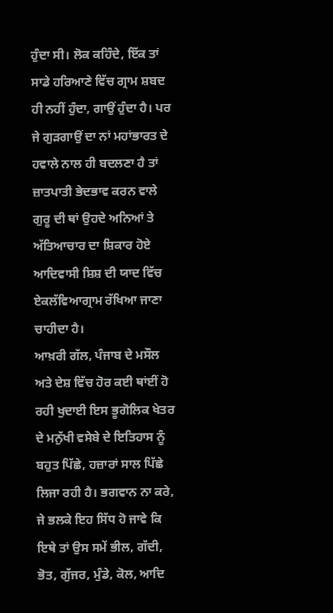ਹੁੰਦਾ ਸੀ। ਲੋਕ ਕਹਿੰਦੇ, ਇੱਕ ਤਾਂ ਸਾਡੇ ਹਰਿਆਣੇ ਵਿੱਚ ਗ੍ਰਾਮ ਸ਼ਬਦ ਹੀ ਨਹੀਂ ਹੁੰਦਾ, ਗਾਉਂ ਹੁੰਦਾ ਹੈ। ਪਰ ਜੇ ਗੁੜਗਾਉਂ ਦਾ ਨਾਂ ਮਹਾਂਭਾਰਤ ਦੇ ਹਵਾਲੇ ਨਾਲ ਹੀ ਬਦਲਣਾ ਹੈ ਤਾਂ ਜ਼ਾਤਪਾਤੀ ਭੇਦਭਾਵ ਕਰਨ ਵਾਲੇ ਗੁਰੂ ਦੀ ਥਾਂ ਉਹਦੇ ਅਨਿਆਂ ਤੇ ਅੱਤਿਆਚਾਰ ਦਾ ਸ਼ਿਕਾਰ ਹੋਏ ਆਦਿਵਾਸੀ ਸ਼ਿਸ਼ ਦੀ ਯਾਦ ਵਿੱਚ ਏਕਲੱਵਿਆਗ੍ਰਾਮ ਰੱਖਿਆ ਜਾਣਾ ਚਾਹੀਦਾ ਹੈ।
ਆਖ਼ਰੀ ਗੱਲ, ਪੰਜਾਬ ਦੇ ਮਸੌਲ ਅਤੇ ਦੇਸ਼ ਵਿੱਚ ਹੋਰ ਕਈ ਥਾਂਈਂ ਹੋ ਰਹੀ ਖੁਦਾਈ ਇਸ ਭੂਗੋਲਿਕ ਖੇਤਰ ਦੇ ਮਨੁੱਖੀ ਵਸੇਬੇ ਦੇ ਇਤਿਹਾਸ ਨੂੰ ਬਹੁਤ ਪਿੱਛੇ, ਹਜ਼ਾਰਾਂ ਸਾਲ ਪਿੱਛੇ ਲਿਜਾ ਰਹੀ ਹੈ। ਭਗਵਾਨ ਨਾ ਕਰੇ, ਜੇ ਭਲਕੇ ਇਹ ਸਿੱਧ ਹੋ ਜਾਵੇ ਕਿ ਇਥੇ ਤਾਂ ਉਸ ਸਮੇਂ ਭੀਲ, ਗੱਦੀ, ਭੋਤ, ਗੁੱਜਰ, ਮੁੰਡੇ, ਕੋਲ, ਆਦਿ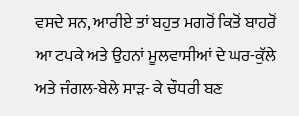ਵਸਦੇ ਸਨ, ਆਰੀਏ ਤਾਂ ਬਹੁਤ ਮਗਰੋਂ ਕਿਤੋਂ ਬਾਹਰੋਂ ਆ ਟਪਕੇ ਅਤੇ ਉਹਨਾਂ ਮੂਲਵਾਸੀਆਂ ਦੇ ਘਰ-ਕੁੱਲੇ ਅਤੇ ਜੰਗਲ-ਬੇਲੇ ਸਾੜ- ਕੇ ਚੌਧਰੀ ਬਣ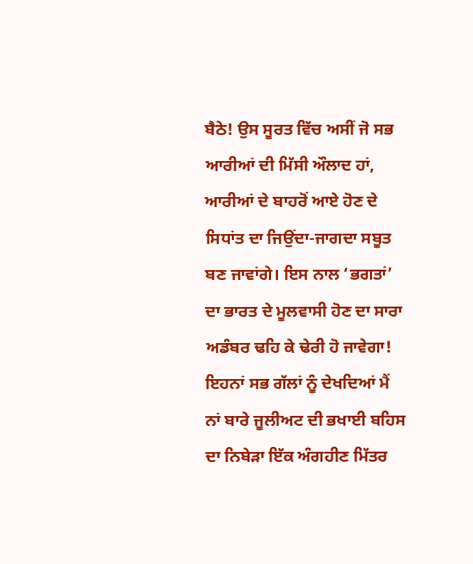ਬੈਠੇ! ਉਸ ਸੂਰਤ ਵਿੱਚ ਅਸੀਂ ਜੋ ਸਭ ਆਰੀਆਂ ਦੀ ਮਿੱਸੀ ਔਲਾਦ ਹਾਂ, ਆਰੀਆਂ ਦੇ ਬਾਹਰੋਂ ਆਏ ਹੋਣ ਦੇ ਸਿਧਾਂਤ ਦਾ ਜਿਉਂਦਾ-ਜਾਗਦਾ ਸਬੂਤ ਬਣ ਜਾਵਾਂਗੇ। ਇਸ ਨਾਲ ‘ਭਗਤਾਂ’ ਦਾ ਭਾਰਤ ਦੇ ਮੂਲਵਾਸੀ ਹੋਣ ਦਾ ਸਾਰਾ ਅਡੰਬਰ ਢਹਿ ਕੇ ਢੇਰੀ ਹੋ ਜਾਵੇਗਾ!
ਇਹਨਾਂ ਸਭ ਗੱਲਾਂ ਨੂੰ ਦੇਖਦਿਆਂ ਮੈਂ ਨਾਂ ਬਾਰੇ ਜੂਲੀਅਟ ਦੀ ਭਖਾਈ ਬਹਿਸ ਦਾ ਨਿਬੇੜਾ ਇੱਕ ਅੰਗਹੀਣ ਮਿੱਤਰ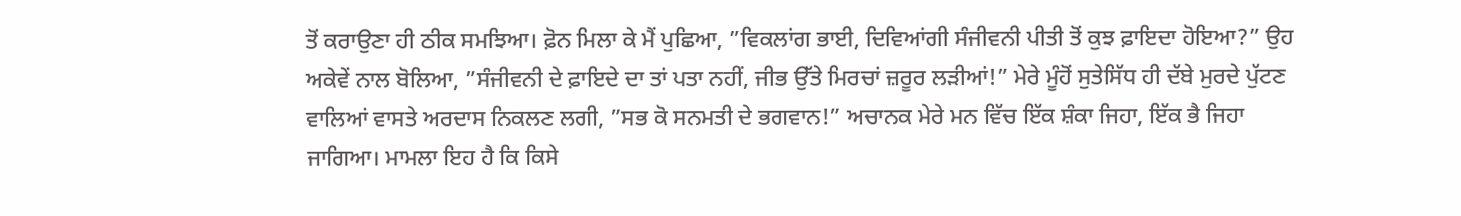ਤੋਂ ਕਰਾਉਣਾ ਹੀ ਠੀਕ ਸਮਝਿਆ। ਫ਼ੋਨ ਮਿਲਾ ਕੇ ਮੈਂ ਪੁਛਿਆ, ”ਵਿਕਲਾਂਗ ਭਾਈ, ਦਿਵਿਆਂਗੀ ਸੰਜੀਵਨੀ ਪੀਤੀ ਤੋਂ ਕੁਝ ਫ਼ਾਇਦਾ ਹੋਇਆ?” ਉਹ ਅਕੇਵੇਂ ਨਾਲ ਬੋਲਿਆ, ”ਸੰਜੀਵਨੀ ਦੇ ਫ਼ਾਇਦੇ ਦਾ ਤਾਂ ਪਤਾ ਨਹੀਂ, ਜੀਭ ਉੱਤੇ ਮਿਰਚਾਂ ਜ਼ਰੂਰ ਲੜੀਆਂ!” ਮੇਰੇ ਮੂੰਹੋਂ ਸੁਤੇਸਿੱਧ ਹੀ ਦੱਬੇ ਮੁਰਦੇ ਪੁੱਟਣ ਵਾਲਿਆਂ ਵਾਸਤੇ ਅਰਦਾਸ ਨਿਕਲਣ ਲਗੀ, ”ਸਭ ਕੋ ਸਨਮਤੀ ਦੇ ਭਗਵਾਨ!” ਅਚਾਨਕ ਮੇਰੇ ਮਨ ਵਿੱਚ ਇੱਕ ਸ਼ੰਕਾ ਜਿਹਾ, ਇੱਕ ਭੈ ਜਿਹਾ ਜਾਗਿਆ। ਮਾਮਲਾ ਇਹ ਹੈ ਕਿ ਕਿਸੇ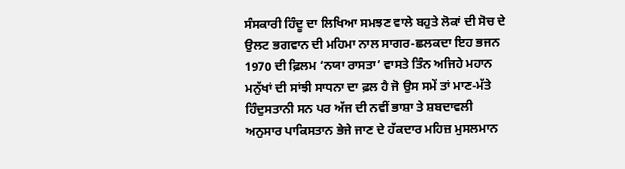ਸੰਸਕਾਰੀ ਹਿੰਦੂ ਦਾ ਲਿਖਿਆ ਸਮਝਣ ਵਾਲੇ ਬਹੁਤੇ ਲੋਕਾਂ ਦੀ ਸੋਚ ਦੇ ਉਲਟ ਭਗਵਾਨ ਦੀ ਮਹਿਮਾ ਨਾਲ ਸਾਗਰ-ਛਲਕਦਾ ਇਹ ਭਜਨ 1970 ਦੀ ਫ਼ਿਲਮ ‘ਨਯਾ ਰਾਸਤਾ’ ਵਾਸਤੇ ਤਿੰਨ ਅਜਿਹੇ ਮਹਾਨ ਮਨੁੱਖਾਂ ਦੀ ਸਾਂਝੀ ਸਾਧਨਾ ਦਾ ਫ਼ਲ ਹੈ ਜੋ ਉਸ ਸਮੇਂ ਤਾਂ ਮਾਣ-ਮੱਤੇ ਹਿੰਦੁਸਤਾਨੀ ਸਨ ਪਰ ਅੱਜ ਦੀ ਨਵੀਂ ਭਾਸ਼ਾ ਤੇ ਸ਼ਬਦਾਵਲੀ ਅਨੁਸਾਰ ਪਾਕਿਸਤਾਨ ਭੇਜੇ ਜਾਣ ਦੇ ਹੱਕਦਾਰ ਮਹਿਜ਼ ਮੁਸਲਮਾਨ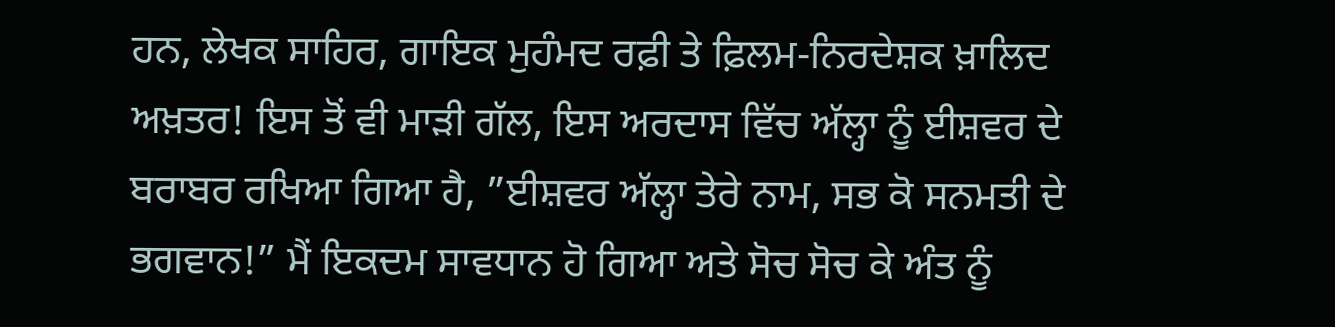ਹਨ, ਲੇਖਕ ਸਾਹਿਰ, ਗਾਇਕ ਮੁਹੰਮਦ ਰਫ਼ੀ ਤੇ ਫ਼ਿਲਮ-ਨਿਰਦੇਸ਼ਕ ਖ਼ਾਲਿਦ ਅਖ਼ਤਰ! ਇਸ ਤੋਂ ਵੀ ਮਾੜੀ ਗੱਲ, ਇਸ ਅਰਦਾਸ ਵਿੱਚ ਅੱਲ੍ਹਾ ਨੂੰ ਈਸ਼ਵਰ ਦੇ ਬਰਾਬਰ ਰਖਿਆ ਗਿਆ ਹੈ, ”ਈਸ਼ਵਰ ਅੱਲ੍ਹਾ ਤੇਰੇ ਨਾਮ, ਸਭ ਕੋ ਸਨਮਤੀ ਦੇ ਭਗਵਾਨ!” ਮੈਂ ਇਕਦਮ ਸਾਵਧਾਨ ਹੋ ਗਿਆ ਅਤੇ ਸੋਚ ਸੋਚ ਕੇ ਅੰਤ ਨੂੰ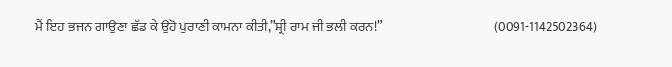ਮੈਂ ਇਹ ਭਜਨ ਗਾਉਣਾ ਛੱਡ ਕੇ ਉਹੋ ਪੁਰਾਣੀ ਕਾਮਨਾ ਕੀਤੀ,”ਸ਼੍ਰੀ ਰਾਮ ਜੀ ਭਲੀ ਕਰਨ!”                                          (0091-1142502364)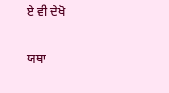ਏ ਵੀ ਦੇਖੋ

ਯਥਾ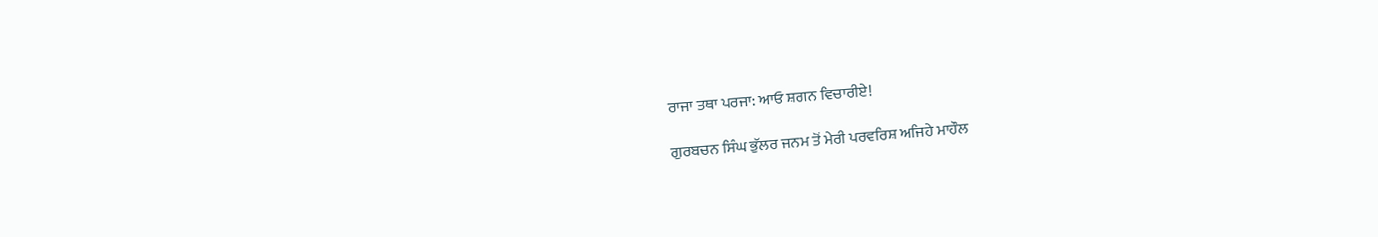ਰਾਜਾ ਤਥਾ ਪਰਜਾ: ਆਓ ਸ਼ਗਨ ਵਿਚਾਰੀਏ!

ਗੁਰਬਚਨ ਸਿੰਘ ਭੁੱਲਰ ਜਨਮ ਤੋਂ ਮੇਰੀ ਪਰਵਰਿਸ਼ ਅਜਿਹੇ ਮਾਹੌਲ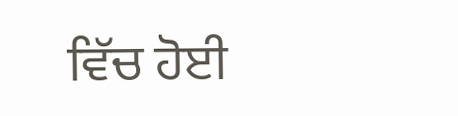ਵਿੱਚ ਹੋਈ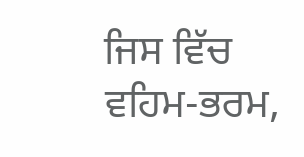ਜਿਸ ਵਿੱਚ ਵਹਿਮ-ਭਰਮ,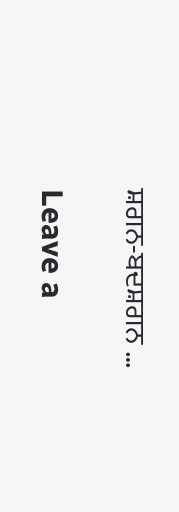ਸ਼ਗਨ-ਬਦਸ਼ਗਨ …

Leave a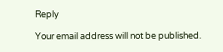Reply

Your email address will not be published.